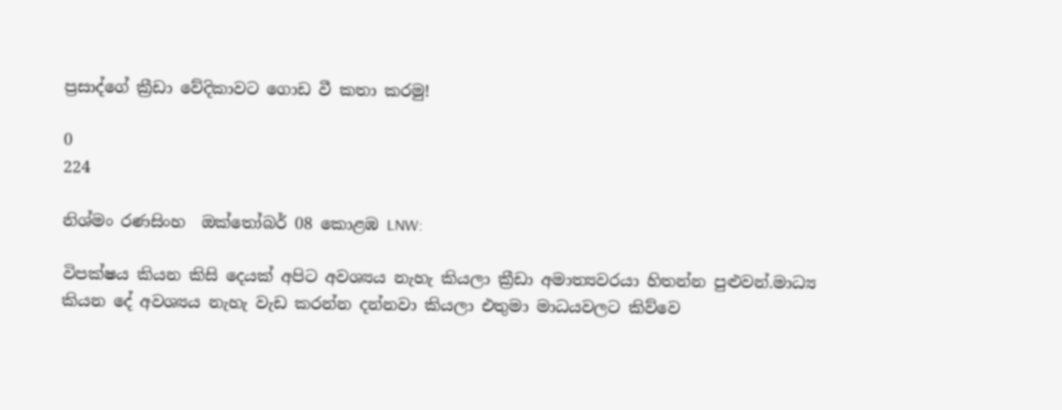ප්‍රසාද්ගේ ක්‍රීඩා වේදිකාවට ගොඩ වී කතා කරමු!

0
224

නිශ්මං රණසිංහ  ඔක්තෝබර් 08 කොළඹ LNW:

විපක්ෂය කියන කිසි දෙයක් අපිට අවශ්‍යය නැහැ කියලා ක්‍රීඩා අමාත්‍යවරයා හිතන්න පුළුවන්.මාධ්‍ය කියන දේ අවශ්‍යය නැහැ වැඩ කරන්න දන්නවා කියලා එතුමා මාධයවලට කිව්වෙ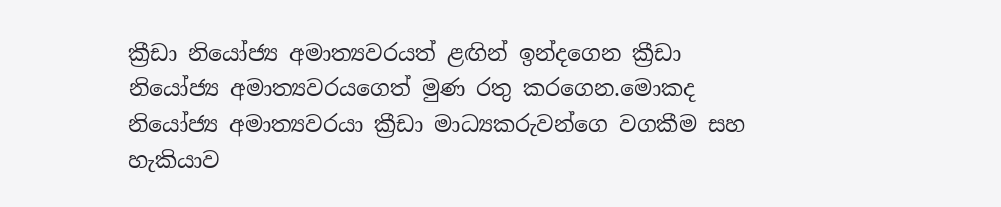ක්‍රීඩා නියෝජ්‍ය අමාත්‍යවරයත් ළඟින් ඉන්දගෙන ක්‍රීඩා නියෝජ්‍ය අමාත්‍යවරයගෙත් මුණ රතු කරගෙන.මොකද නියෝජ්‍ය අමාත්‍යවරයා ක්‍රීඩා මාධ්‍යකරුවන්ගෙ වගකීම සහ හැකියාව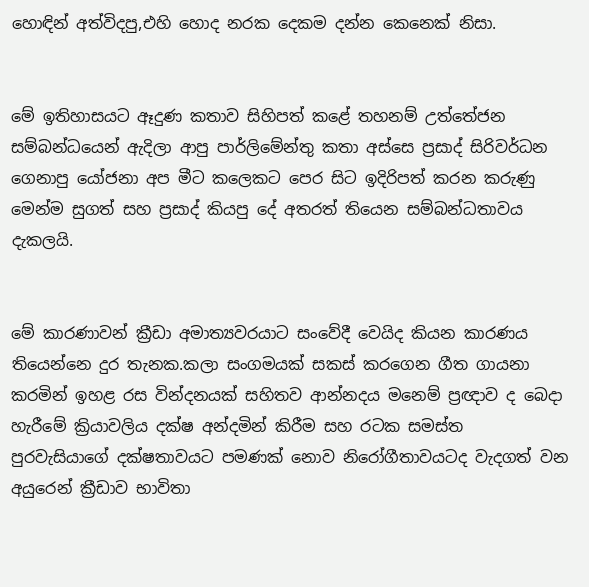හොඳින් අත්විදපු,එහි හොද නරක දෙකම දන්න කෙනෙක් නිසා.


මේ ඉතිහාසයට ඈදුණ කතාව සිහිපත් කළේ තහනම් උත්තේජන සම්බන්ධයෙන් ඇදිලා ආපු පාර්ලිමේන්තු කතා අස්සෙ ප්‍රසාද් සිරිවර්ධන ගෙනාපු යෝජනා අප මීට කලෙකට පෙර සිට ඉදිරිපත් කරන කරුණු මෙන්ම සුගත් සහ ප්‍රසාද් කියපු දේ අතරත් තියෙන සම්බන්ධතාවය දැකලයි.


මේ කාරණාවන් ක්‍රීඩා අමාත්‍යවරයාට සංවේදී වෙයිද කියන කාරණය තියෙන්නෙ දුර තැනක.කලා සංගමයක් සකස් කරගෙන ගීත ගායනා කරමින් ඉහළ රස වින්දනයක් සහිතව ආන්නදය මනෙම් ප්‍රඥාව ද බෙදා හැරීමේ ක්‍රියාවලිය දක්ෂ අන්දමින් කිරීම සහ රටක සමස්ත පුරවැසියාගේ දක්ෂතාවයට පමණක් නොව නිරෝගීතාවයටද වැදගත් වන අයුරෙන් ක්‍රීඩාව භාවිතා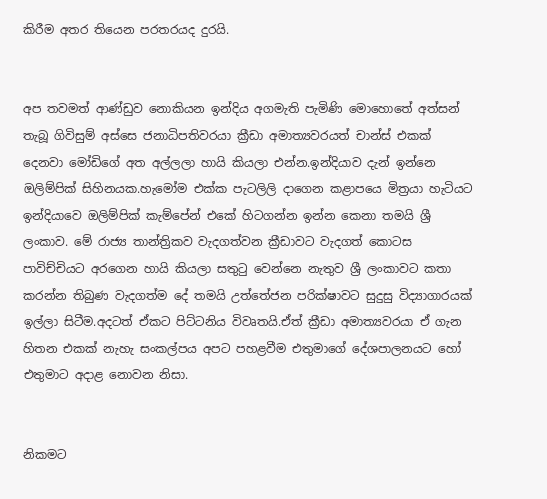කිරීම අතර තියෙන පරතරයද දුරයි.


අප තවමත් ආණ්ඩුව නොකියන ඉන්දිය අගමැති පැමිණි මොහොතේ අත්සන් තැබූ ගිවිසුම් අස්සෙ ජනාධිපතිවරයා ක්‍රීඩා අමාත්‍යවරයත් චාන්ස් එකක් දෙනවා මෝඩිගේ අත අල්ලලා හායි කියලා එන්න.ඉන්දියාව දැන් ඉන්නෙ ඔලිම්පික් සිහිනයක.හැමෝම එක්ක පැටලිලි දාගෙන කළාපයෙ මිත්‍රයා හැටියට ඉන්දියාවෙ ඔලිම්පික් කැම්පේන් එකේ හිටගන්න ඉන්න කෙනා තමයි ශ්‍රී ලංකාව. මේ රාජ්‍ය තාන්ත්‍රිකව වැදගත්වන ක්‍රීඩාවට වැදගත් කොටස පාවිච්චියට අරගෙන හායි කියලා සතුටු වෙන්නෙ නැතුව ශ්‍රී ලංකාවට කතා කරන්න තිබුණ වැදගත්ම දේ තමයි උත්තේජන පරික්ෂාවට සුදුසු විද්‍යාගාරයක් ඉල්ලා සිටීම.අදටත් ඒකට පිට්ටනිය විවෘතයි.ඒත් ක්‍රීඩා අමාත්‍යවරයා ඒ ගැන හිතන එකක් නැහැ සංකල්පය අපට පහළවීම එතුමාගේ දේශපාලනයට හෝ එතුමාට අදාළ නොවන නිසා.


නිකමට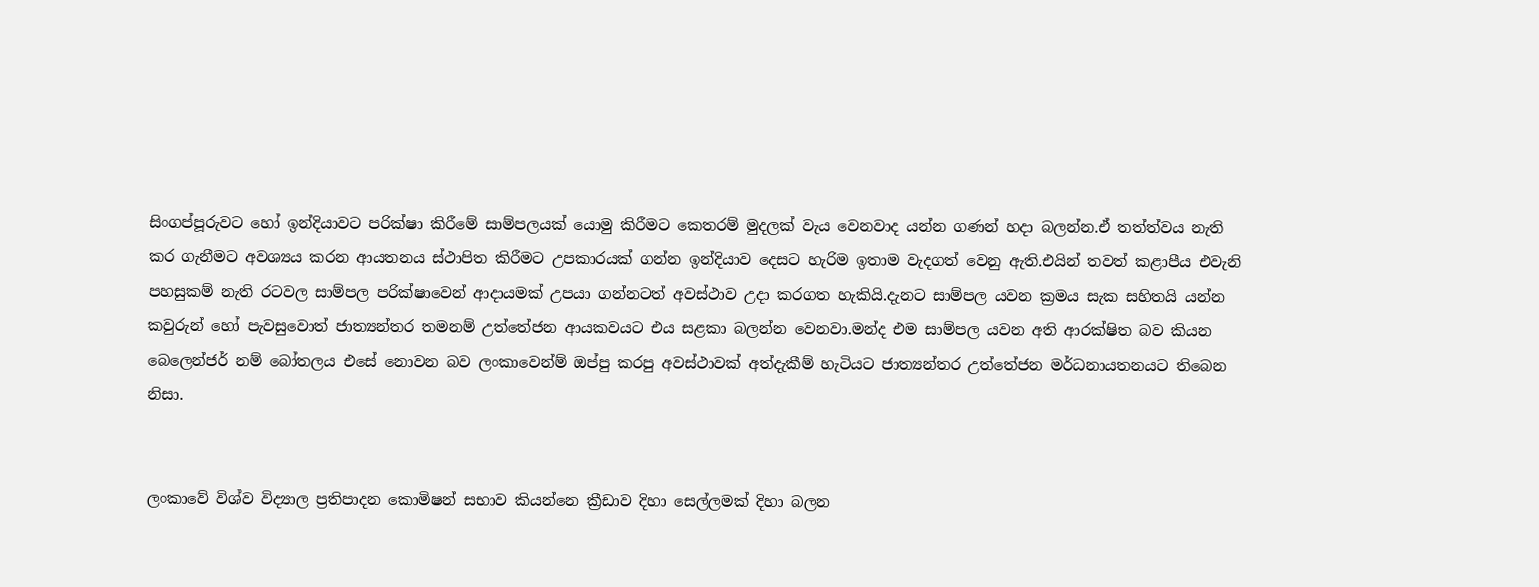සිංගප්පූරුවට හෝ ඉන්දියාවට පරික්ෂා කිරීමේ සාම්පලයක් යොමු කිරීමට කෙතරම් මුදලක් වැය වෙනවාද යන්න ගණන් හදා බලන්න.ඒ තත්ත්වය නැති කර ගැනීමට අවශ්‍යය කරන ආයතනය ස්ථාපිත කිරීමට උපකාරයක් ගන්න ඉන්දියාව දෙසට හැරිම ඉතාම වැදගත් වෙනු ඇති.එයින් තවත් කළාපීය එවැනි පහසුකම් නැති රටවල සාම්පල පරික්ෂාවෙන් ආදායමක් උපයා ගන්නටත් අවස්ථාව උදා කරගත හැකියි.දැනට සාම්පල යවන ක්‍රමය සැක සහිතයි යන්න කවුරුන් හෝ පැවසුවොත් ජාත්‍යන්තර තමනම් උත්තේජන ආයකවයට එය සළකා බලන්න වෙනවා.මන්ද එම සාම්පල යවන අති ආරක්ෂිත බව කියන බෙලෙන්ජර් නම් බෝතලය එසේ නොවන බව ලංකාවෙන්ම් ඔප්පු කරපු අවස්ථාවක් අත්දැකීම් හැටියට ජාත්‍යන්තර උත්තේජන මර්ධනායතනයට තිබෙන නිසා.


ලංකාවේ විශ්ව විද්‍යාල ප්‍රතිපාදන කොමිෂන් සභාව කියන්නෙ ක්‍රීඩාව දිහා සෙල්ලමක් දිහා බලන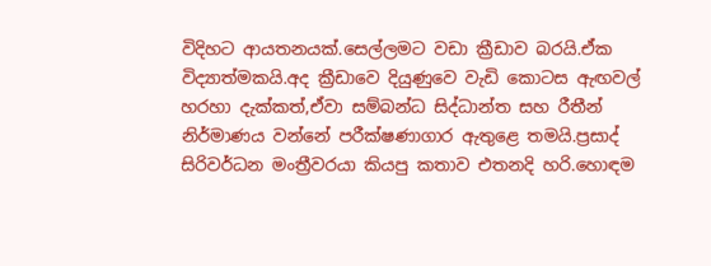විදිහට ආයතනයක්.සෙල්ලමට වඩා ක්‍රීඩාව බරයි.ඒක විද්‍යාත්මකයි.අද ක්‍රීඩාවෙ දියුණුවෙ වැඩි කොටස ඇඟවල් හරහා දැක්කත්,ඒවා සම්බන්ධ සිද්ධාන්ත සහ රීතීන් නිර්මාණය වන්නේ පරීක්ෂණාගාර ඇතුළෙ තමයි.ප්‍රසාද් සිරිවර්ධන මංත්‍රීවරයා කියපු කතාව එතනදි හරි.හොඳම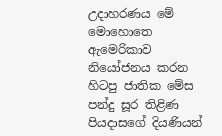උදාහරණය මේ මොහොතෙ ඇමෙරිකාව නියෝජනය කරන හිටපු ජාතික මේස පන්දු සූර තිළිණ පියදාසගේ දියණියන්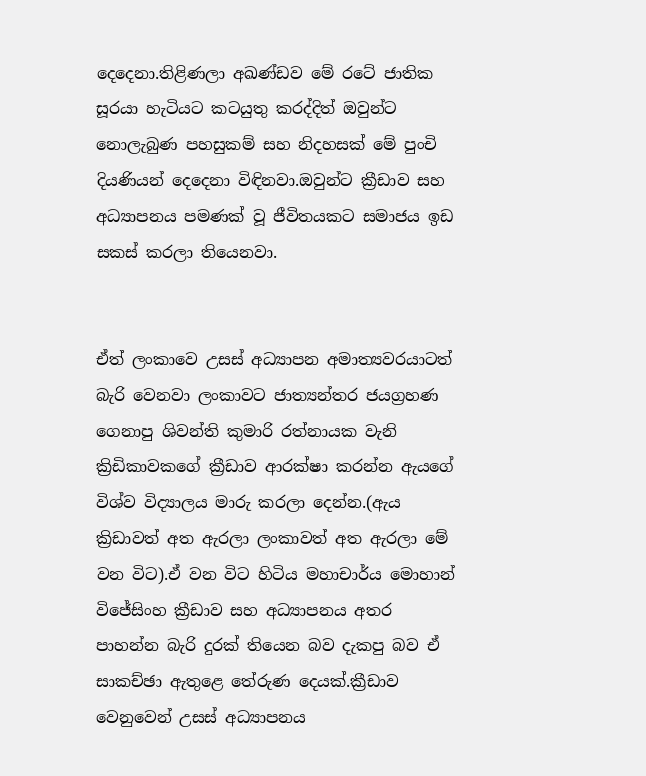දෙදෙනා.තිළිණලා අඛණ්ඩව මේ රටේ ජාතික සූරයා හැටියට කටයුතු කරද්දිත් ඔවුන්ට නොලැබුණ පහසුකම් සහ නිදහසක් මේ පුංචි දියණියන් දෙදෙනා විඳිනවා.ඔවුන්ට ක්‍රීඩාව සහ අධ්‍යාපනය පමණක් වූ ජීවිතයකට සමාජය ඉඩ සකස් කරලා තියෙනවා.


ඒත් ලංකාවෙ උසස් අධ්‍යාපන අමාත්‍යවරයාටත් බැරි වෙනවා ලංකාවට ජාත්‍යන්තර ජයග්‍රහණ ගෙනාපු ශිවන්ති කුමාරි රත්නායක වැනි ක්‍රිඩිකාවකගේ ක්‍රීඩාව ආරක්ෂා කරන්න ඇයගේ විශ්ව විද්‍යාලය මාරු කරලා දෙන්න.(ඇය ක්‍රිඩාවත් අත ඇරලා ලංකාවත් අත ඇරලා මේ වන විට).ඒ වන විට හිටිය මහාචාර්ය මොහාන් විජේසිංහ ක්‍රීඩාව සහ අධ්‍යාපනය අතර පාහන්න බැරි දුරක් තියෙන බව දැකපු බව ඒ සාකච්ඡා ඇතුළෙ තේරුණ දෙයක්.ක්‍රීඩාව වෙනුවෙන් උසස් අධ්‍යාපනය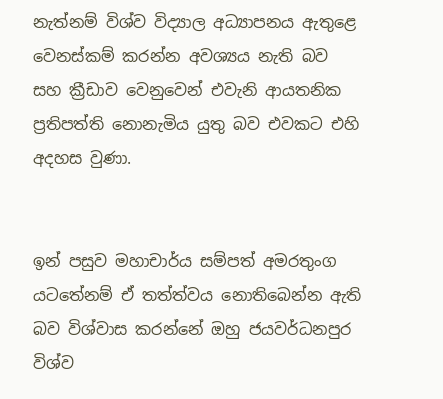නැත්නම් විශ්ව විද්‍යාල අධ්‍යාපනය ඇතුළෙ වෙනස්කම් කරන්න අවශ්‍යය නැති බව සහ ක්‍රීඩාව වෙනුවෙන් එවැනි ආයතනික ප්‍රතිපත්ති නොනැමිය යුතු බව එවකට එහි අදහස වුණා.


ඉන් පසුව මහාචාර්ය සම්පත් අමරතුංග යටතේනම් ඒ තත්ත්වය නොතිබෙන්න ඇති බව විශ්වාස කරන්නේ ඔහු ජයවර්ධනපුර විශ්ව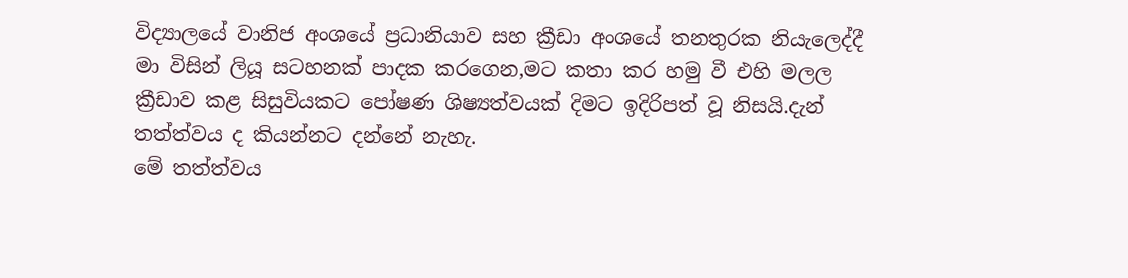විද්‍යාලයේ වානිජ අංශයේ ප්‍රධානියාව සහ ක්‍රීඩා අංශයේ තනතුරක නියැලෙද්දී මා විසින් ලියූ සටහනක් පාදක කරගෙන,මට කතා කර හමු වී එහි මලල ක්‍රීඩාව කළ සිසුවියකට පෝෂණ ශිෂ්‍යත්වයක් දිමට ඉදිරිපත් වූ නිසයි.දැන් තත්ත්වය ද කියන්නට දන්නේ නැහැ.
මේ තත්ත්වය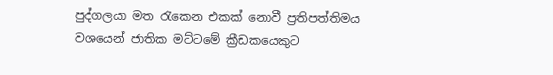පුද්ගලයා මත රැකෙන එකක් නොවී ප්‍රතිපත්තිමය වශයෙන් ජාතික මට්ටමේ ක්‍රීඩකයෙකුට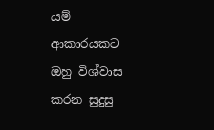යම් ආකාරයකට ඔහු විශ්වාස කරන සුදුසු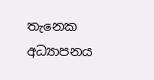තැනෙක අධ්‍යාපනය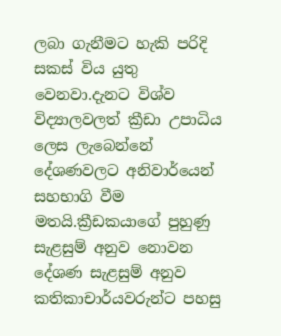ලබා ගැනීමට හැකි පරිදි සකස් විය යුතු වෙනවා.දැනට විශ්ව විද්‍යාලවලත් ක්‍රීඩා උපාධිය ලෙස ලැබෙන්නේ දේශණවලට අනිවාර්යෙන් සහභාගි වීම මතයි.ක්‍රීඩකයාගේ පුහුණු සැළසුම් අනුව නොවන දේශණ සැළසුම් අනුව කතිකාචාර්යවරුන්ට පහසු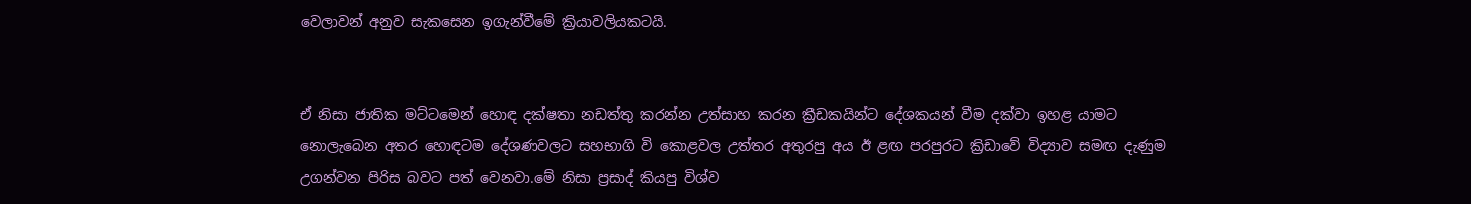වෙලාවන් අනුව සැකසෙන ඉගැන්වීමේ ක්‍රියාවලියකටයි.


ඒ නිසා ජාතික මට්ටමෙන් හොඳ දක්ෂතා නඩත්තු කරන්න උත්සාහ කරන ක්‍රීඩකයින්ට දේශකයන් වීම දක්වා ඉහළ යාමට නොලැබෙන අතර හොඳටම දේශණවලට සහභාගි වි කොළවල උත්තර අතුරපු අය ඊ ළඟ පරපුරට ක්‍රිඩාවේ විද්‍යාව සමඟ දැණුම උගන්වන පිරිස බවට පත් වෙනවා.මේ නිසා ප්‍රසාද් කියපු විශ්ව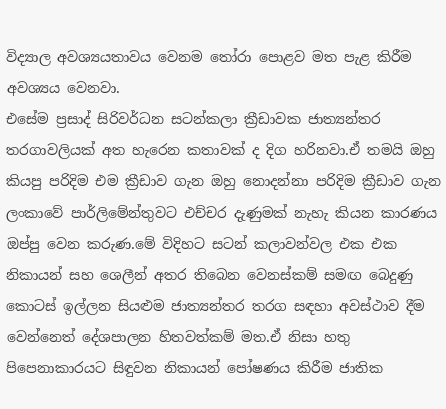විද්‍යාල අවශ්‍යයතාවය වෙනම තෝරා පොළව මත පැළ කිරීම අවශ්‍යය වෙනවා.
එසේම ප්‍රසාද් සිරිවර්ධන සටන්කලා ක්‍රීඩාවක ජාත්‍යන්තර තරගාවලියක් අත හැරෙන කතාවක් ද දිග හරිනවා.ඒ තමයි ඔහු කියපු පරිදිම එම ක්‍රීඩාව ගැන ඔහු නොදන්නා පරිදිම ක්‍රීඩාව ගැන ලංකාවේ පාර්ලිමේන්තුවට එච්චර දැණුමක් නැහැ කියන කාරණය ඔප්පු වෙන කරුණ.මේ විදිහට සටන් කලාවන්වල එක එක නිකායන් සහ ශෙලීන් අතර තිබෙන වෙනස්කම් සමඟ බෙදුණු කොටස් ඉල්ලන සියළුම ජාත්‍යන්තර තරග සඳහා අවස්ථාව දීම වෙන්නෙත් දේශපාලන හිතවත්කම් මත.ඒ නිසා හතු පිපෙනාකාරයට සිඳුවන නිකායන් පෝෂණය කිරීම ජාතික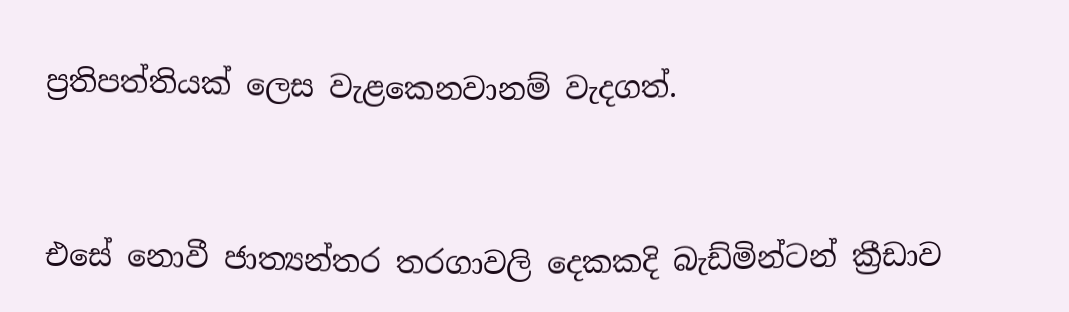ප්‍රතිපත්තියක් ලෙස වැළකෙනවානම් වැදගත්.


එසේ නොවී ජාත්‍යන්තර තරගාවලි දෙකකදි බැඩ්මින්ටන් ක්‍රීඩාව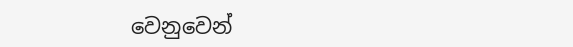වෙනුවෙන්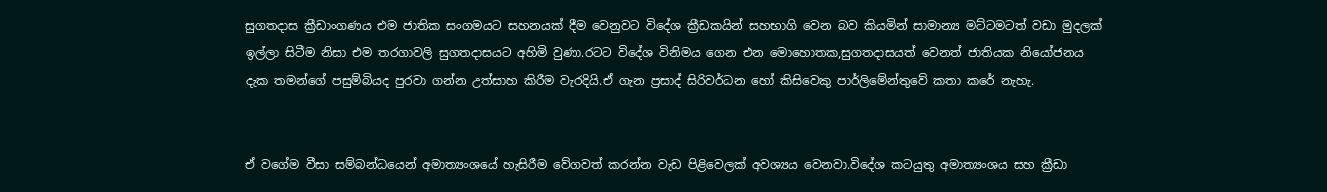සුගතදාස ක්‍රීඩාංගණය එම ජාතික සංගමයට සහනයක් දීම වෙනුවට විදේශ ක්‍රීඩකයින් සහභාගි වෙන බව කියමින් සාමාන්‍ය මට්ටමටත් වඩා මුදලක් ඉල්ලා සිටීම නිසා එම තරගාවලි සුගතදාසයට අහිමි වුණා.රටට විදේශ විනිමය ගෙන එන මොහොතක,සුගතදාසයත් වෙනත් ජාතියක නියෝජනය දැක තමන්ගේ පසුම්බියද පුරවා ගන්න උත්සාහ කිරීම වැරදියි.ඒ ගැන ප්‍රසාද් සිරිවර්ධන හෝ කිසිවෙකු පාර්ලිමේන්තුවේ කතා කරේ නැහැ.


ඒ වගේම වීසා සම්බන්ධයෙන් අමාත්‍යංශයේ හැසිරීම වේගවත් කරන්න වැඩ පිළිවෙලක් අවශ්‍යය වෙනවා.විදේශ කටයුතු අමාත්‍යංශය සහ ක්‍රීඩා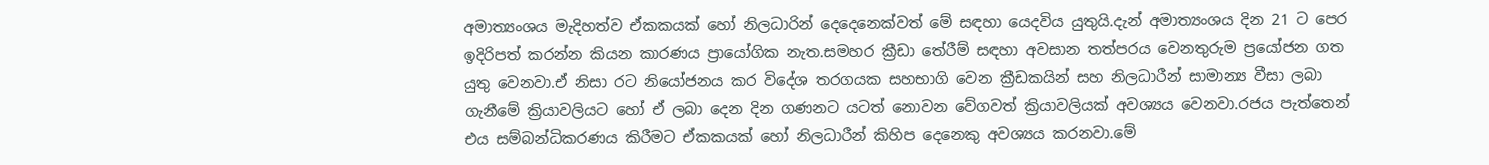අමාත්‍යංශය මැදිහත්ව ඒකකයක් හෝ නිලධාරින් දෙදෙනෙක්වත් මේ සඳහා යෙදවිය යුතුයි.දැන් අමාත්‍යංශය දින 21 ට පෙර ඉදිරිපත් කරන්න කියන කාරණය ප්‍රායෝගික නැත.සමහර ක්‍රීඩා තේරීම් සඳහා අවසාන තත්පරය වෙනතුරුම ප්‍රයෝජන ගත යුතු වෙනවා.ඒ නිසා රට නියෝජනය කර විදේශ තරගයක සහභාගි වෙන ක්‍රීඩකයින් සහ නිලධාරීන් සාමාන්‍ය වීසා ලබා ගැනීමේ ක්‍රියාවලියට හෝ ඒ ලබා දෙන දින ගණනට යටත් නොවන වේගවත් ක්‍රියාවලියක් අවශ්‍යය වෙනවා.රජය පැත්තෙන් එය සම්බන්ධිකරණය කිරීමට ඒකකයක් හෝ නිලධාරීන් කිහිප දෙනෙකු අවශ්‍යය කරනවා.මේ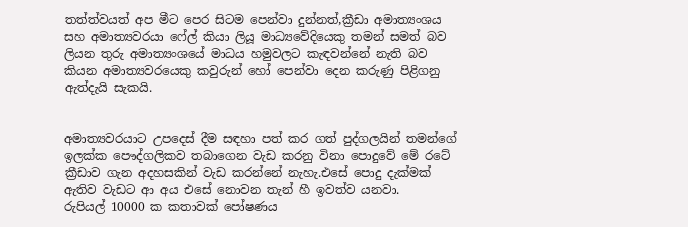තත්ත්වයත් අප මීට පෙර සිටම පෙන්වා දුන්නත්,ක්‍රීඩා අමාත්‍යංශය සහ අමාත්‍යවරයා ෆේල් කියා ලියූ මාධ්‍යවේදියෙකු තමන් සමත් බව ලියන තුරු අමාත්‍යංශයේ මාධය හමුවලට කැඳවන්නේ නැති බව කියන අමාත්‍යවරයෙකු කවුරුන් හෝ පෙන්වා දෙන කරුණු පිළිගනු ඇත්දැයි සැකයි.


අමාත්‍යවරයාට උපදෙස් දීම සඳහා පත් කර ගත් පුද්ගලයින් තමන්ගේ ඉලක්ක පෞද්ගලිකව තබාගෙන වැඩ කරනු විනා පොදුවේ මේ රටේ ක්‍රීඩාව ගැන අදහසකින් වැඩ කරන්නේ නැහැ.එසේ පොදු දැක්මක් ඇතිව වැඩට ආ අය එසේ නොවන තැන් හී ඉවත්ව යනවා.
රුපියල් 10000 ක කතාවක් පෝෂණය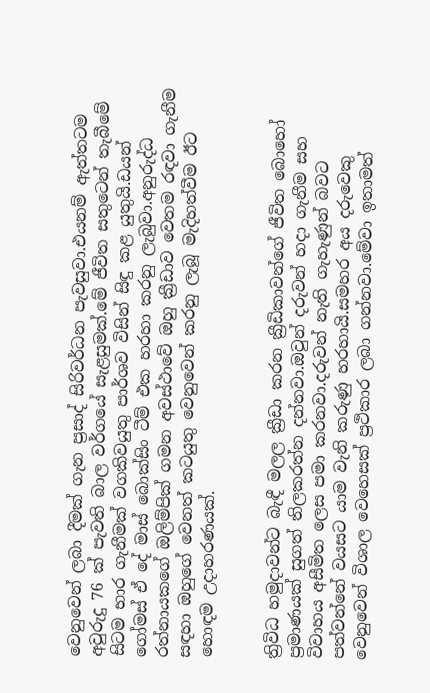වෙනුවෙන් ලබා දීමක් ගැන ප්‍රසාද් සිරිවර්ධන පැවසුවා.එයනම් ඇත්තටම අවුරුදු 76 ක් පැවති බාල වර්ගයේ සැළසුමක්.මේ ජීවිත සතුටෙන් තැබීමේ සිටම භාර ගැනීමක් වගකිවයුතු පාර්ශව විසින් සිඳු කළ යුතුයි.ඩයන් ගෝමස් ඒ දේ මාස් බොක්සිං ටීම් එක හරහා කරනු ලැබුවා.අනුරුද්ධ රත්නායකගේ ඔලිම්පික් ගමන අවස්ථාවේ ඔහු ක්‍රීඩාව වෙතම රඳවා ගැනීම සඳහා ඔහුගේ වෙනත් කටයුතු වෙනුවෙන් කරනු ලැබූ මැදිහත්වීම ඊට හොඳම උදාහරණයක්.


ත්‍රිවිධ හමුදාවන්ට බැඳී මලල ක්‍රීඩා කරන ක්‍රීඩිකාවන්ගේ ජීවිත බොහෝ ප්‍රමාණයක් සුගත් තිලකරත්න දන්නවා.ඔවුන් දරුවන් හදා ගැනීම සහ විවාහය අසීමිත ලෙස පමා කරනවා.දරුවන් නැති ගැහැණුන් බවට පත්වන්නේ වයසට යාම වැනි කරුණු හරහායි.සමහර අය දරුවෙකු වෙනුවෙන් විශාල වෙහෙසක් ප්‍රථිකාර ලබා ගන්නවා.මේවා ඉතාමත්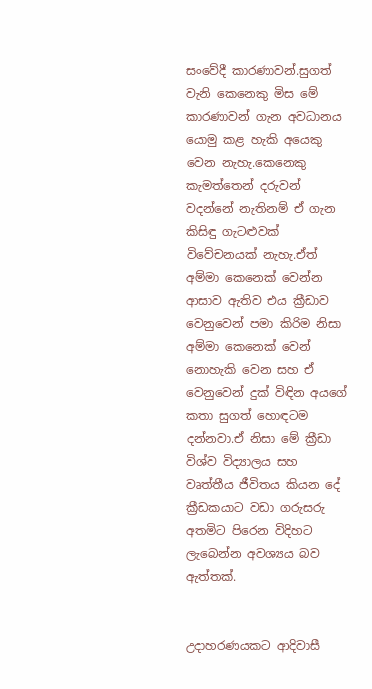සංවේදී කාරණාවන්.සුගත් වැනි කෙනෙකු මිස මේ කාරණාවන් ගැන අවධානය යොමු කළ හැකි අයෙකු වෙන නැහැ.කෙනෙකු කැමත්තෙන් දරුවන් වදන්නේ නැතිනම් ඒ ගැන කිසිඳු ගැටළුවක් විවේචනයක් නැහැ.ඒත් අම්මා කෙනෙක් වෙන්න ආසාව ඇතිව එය ක්‍රීඩාව වෙනුවෙන් පමා කිරිම නිසා අම්මා කෙනෙක් වෙන් නොහැකි වෙන සහ ඒ වෙනුවෙන් දුක් විඳින අයගේ කතා සුගත් හොඳටම දන්නවා.ඒ නිසා මේ ක්‍රීඩා විශ්ව විද්‍යාලය සහ වෘත්තීය ජීවිතය කියන දේ ක්‍රීඩකයාට වඩා ගරුසරු අතමිට පිරෙන විදිහට ලැබෙන්න අවශ්‍යය බව ඇත්තක්.


උදාහරණයකට ආදිවාසී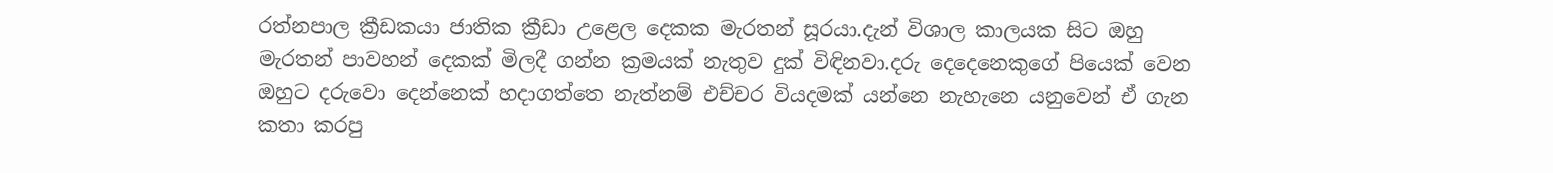රත්නපාල ක්‍රීඩකයා ජාතික ක්‍රීඩා උළෙල දෙකක මැරතන් සූරයා.දැන් විශාල කාලයක සිට ඔහු මැරතන් පාවහන් දෙකක් මිලදී ගන්න ක්‍රමයක් නැතුව දුක් විඳිනවා.දරු දෙදෙනෙකුගේ පියෙක් වෙන ඔහුට දරුවො දෙන්නෙක් හදාගත්තෙ නැත්නම් එච්චර වියදමක් යන්නෙ නැහැනෙ යනුවෙන් ඒ ගැන කතා කරපු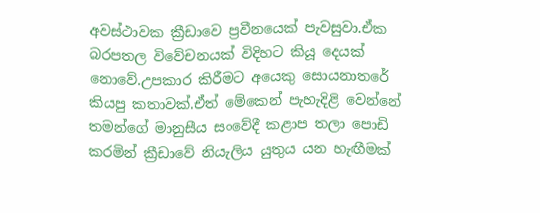අවස්ථාවක ක්‍රීඩාවෙ ප්‍රවීනයෙක් පැවසුවා.ඒක බරපතල විවේචනයක් විදිහට කියූ දෙයක් නොවේ.උපකාර කිරීමට අයෙකු සොයනාතරේ කියපු කතාවක්.ඒත් මේකෙන් පැහැදිළි වෙන්නේ තමන්ගේ මානුසීය සංවේදී කළාප තලා පොඩි කරමින් ක්‍රීඩාවේ නියැලිය යුතුය යන හැඟීමක්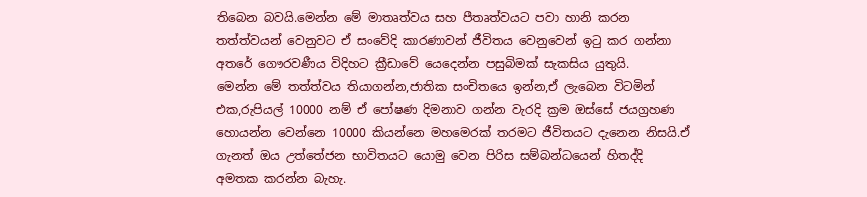තිබෙන බවයි.මෙන්න මේ මාතෘත්වය සහ පීතෘත්වයට පවා හානි කරන තත්ත්වයන් වෙනුවට ඒ සංවේදි කාරණාවන් ජීවිතය වෙනුවෙන් ඉටු කර ගන්නා අතරේ ගෞරවණීය විදිහට ක්‍රීඩාවේ යෙදෙන්න පසුබිමක් සැකසිය යුතුයි.
මෙන්න මේ තත්ත්වය තියාගන්න,ජාතික සංචිතයෙ ඉන්න,ඒ ලැබෙන විටමින් එක,රුපියල් 10000 නම් ඒ පෝෂණ දිමනාව ගන්න වැරදි ක්‍රම ඔස්සේ ජයග්‍රහණ හොයන්න වෙන්නෙ 10000 කියන්නෙ මහමෙරක් තරමට ජීවිතයට දැනෙන නිසයි.ඒ ගැනත් ඔය උත්තේජන භාවිතයට යොමු වෙන පිරිස සම්බන්ධයෙන් හිතද්දි අමතක කරන්න බැහැ.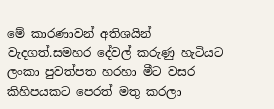මේ කාරණාවන් අතිශයින් වැදගත්.සමහර දේවල් කරුණු හැටියට ලංකා පුවත්පත හරහා මීට වසර කිහිපයකට පෙරත් මතු කරලා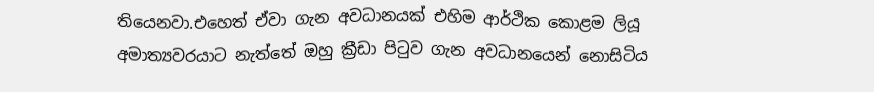තියෙනවා.එහෙත් ඒවා ගැන අවධානයක් එහිම ආර්ථික කොළම ලියූ අමාත්‍යවරයාට නැත්තේ ඔහු ක්‍රීඩා පිටුව ගැන අවධානයෙන් නොසිටිය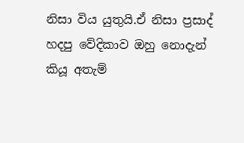නිසා විය යුතුයි.ඒ නිසා ප්‍රසාද් හදපු වේදිකාව ඔහු නොදැන් කියූ අතැම්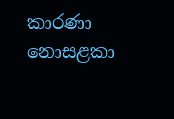කාරණා නොසළකා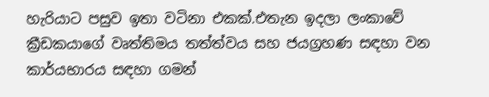හැරියාට පසුව ඉතා වටිනා එකක්.එතැන ඉදලා ලංකාවේ ක්‍රීඩකයාගේ වෘත්තිමය තත්ත්වය සහ ජයග්‍රහණ සඳහා වන කාර්යභාරය සඳහා ගමන්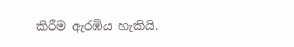කිරීම ඇරඹිය හැකියි.